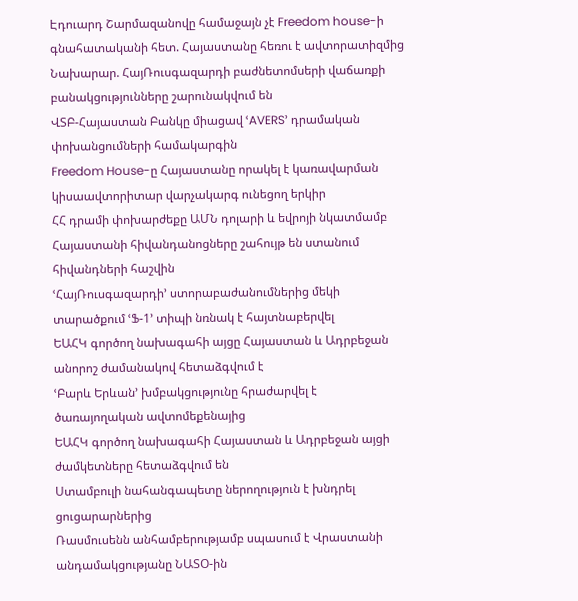Էդուարդ Շարմազանովը համաջայն չէ Freedom house-ի գնահատականի հետ. Հայաստանը հեռու է ավտորատիզմից
Նախարար. ՀայՌուսգազարդի բաժնետոմսերի վաճառքի բանակցությունները շարունակվում են
ՎՏԲ-Հայաստան Բանկը միացավ ՙAVERS՚ դրամական փոխանցումների համակարգին
Freedom House-ը Հայաստանը որակել է կառավարման կիսաավտորիտար վարչակարգ ունեցող երկիր
ՀՀ դրամի փոխարժեքը ԱՄՆ դոլարի և եվրոյի նկատմամբ
Հայաստանի հիվանդանոցները շահույթ են ստանում հիվանդների հաշվին
ՙՀայՌուսգազարդի՚ ստորաբաժանումներից մեկի տարածքում ՙՖ-1՚ տիպի նռնակ է հայտնաբերվել
ԵԱՀԿ գործող նախագահի այցը Հայաստան և Ադրբեջան անորոշ ժամանակով հետաձգվում է
ՙԲարև Երևան՚ խմբակցությունը հրաժարվել է ծառայողական ավտոմեքենայից
ԵԱՀԿ գործող նախագահի Հայաստան և Ադրբեջան այցի ժամկետները հետաձգվում են
Ստամբուլի նահանգապետը ներողություն է խնդրել ցուցարարներից
Ռասմուսենն անհամբերությամբ սպասում է Վրաստանի անդամակցությանը ՆԱՏՕ-ին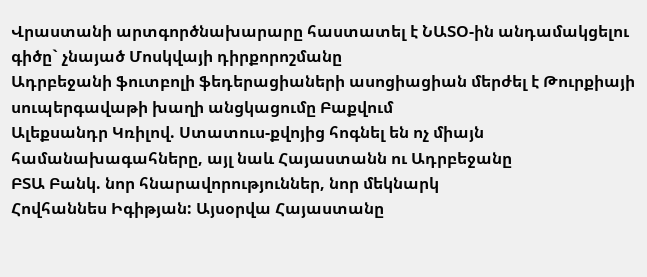Վրաստանի արտգործնախարարը հաստատել է ՆԱՏՕ-ին անդամակցելու գիծը` չնայած Մոսկվայի դիրքորոշմանը
Ադրբեջանի ֆուտբոլի ֆեդերացիաների ասոցիացիան մերժել է Թուրքիայի սուպերգավաթի խաղի անցկացումը Բաքվում
Ալեքսանդր Կռիլով. Ստատուս-քվոյից հոգնել են ոչ միայն համանախագահները, այլ նաև Հայաստանն ու Ադրբեջանը
ԲՏԱ Բանկ. նոր հնարավորություններ, նոր մեկնարկ
Հովհաննես Իգիթյան: Այսօրվա Հայաստանը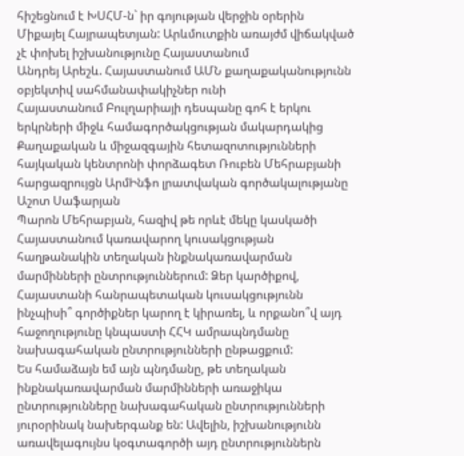հիշեցնում է ԽՍՀՄ-ն` իր գոյության վերջին օրերին
Միքայել Հայրապետյան: Արևմուտքին առայժմ վիճակված չէ փոխել իշխանությունը Հայաստանում
Անդրեյ Արեշև. Հայաստանում ԱՄՆ քաղաքականությունն օբյեկտիվ սահմանափակիչներ ունի
Հայաստանում Բուլղարիայի դեսպանը գոհ է երկու երկրների միջև համագործակցության մակարդակից
Քաղաքական և միջազգային հետազոտությունների հայկական կենտրոնի փորձագետ Ռուբեն Մեհրաբյանի հարցազրույցն ԱրմԻնֆո լրատվական գործակալությանը
Աշոտ Սաֆարյան
Պարոն Մեհրաբյան, հազիվ թե որևէ մեկը կասկածի Հայաստանում կառավարող կուսակցության հաղթանակին տեղական ինքնակառավարման մարմինների ընտրություններում: Ձեր կարծիքով, Հայաստանի հանրապետական կուսակցությունն ինչպիսի՞ գործիքներ կարող է կիրառել, և որքանո՞վ այդ հաջողությունը կնպաստի ՀՀԿ ամրապնդմանը նախագահական ընտրությունների ընթացքում:
Ես համաձայն եմ այն պնդմանը, թե տեղական ինքնակառավարման մարմինների առաջիկա ընտրությունները նախագահական ընտրությունների յուրօրինակ նախերգանք են: Ավելին, իշխանությունն առավելագույնս կօգտագործի այդ ընտրություններն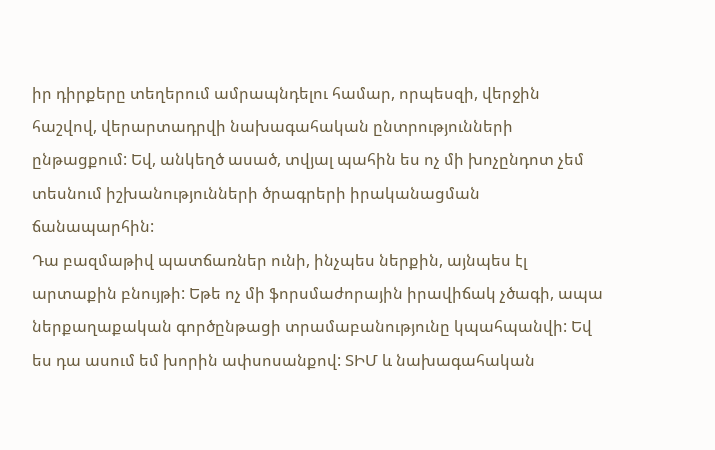իր դիրքերը տեղերում ամրապնդելու համար, որպեսզի, վերջին հաշվով, վերարտադրվի նախագահական ընտրությունների ընթացքում: Եվ, անկեղծ ասած, տվյալ պահին ես ոչ մի խոչընդոտ չեմ տեսնում իշխանությունների ծրագրերի իրականացման ճանապարհին:
Դա բազմաթիվ պատճառներ ունի, ինչպես ներքին, այնպես էլ արտաքին բնույթի: Եթե ոչ մի ֆորսմաժորային իրավիճակ չծագի, ապա ներքաղաքական գործընթացի տրամաբանությունը կպահպանվի: Եվ ես դա ասում եմ խորին ափսոսանքով: ՏԻՄ և նախագահական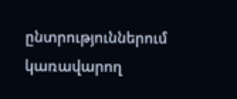ընտրություններում կառավարող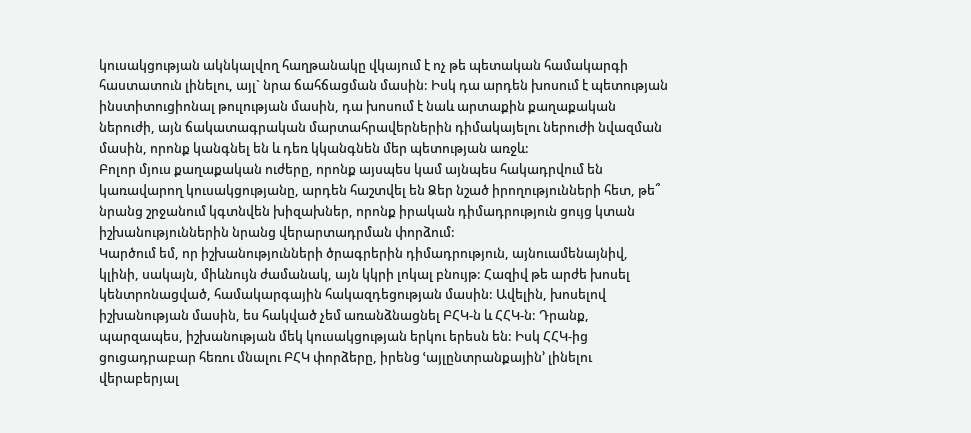կուսակցության ակնկալվող հաղթանակը վկայում է ոչ թե պետական համակարգի հաստատուն լինելու, այլ` նրա ճահճացման մասին: Իսկ դա արդեն խոսում է պետության ինստիտուցիոնալ թուլության մասին, դա խոսում է նաև արտաքին քաղաքական ներուժի, այն ճակատագրական մարտահրավերներին դիմակայելու ներուժի նվազման մասին, որոնք կանգնել են և դեռ կկանգնեն մեր պետության առջև:
Բոլոր մյուս քաղաքական ուժերը, որոնք այսպես կամ այնպես հակադրվում են կառավարող կուսակցությանը, արդեն հաշտվել են Ձեր նշած իրողությունների հետ, թե՞ նրանց շրջանում կգտնվեն խիզախներ, որոնք իրական դիմադրություն ցույց կտան իշխանություններին նրանց վերարտադրման փորձում:
Կարծում եմ, որ իշխանությունների ծրագրերին դիմադրություն, այնուամենայնիվ, կլինի, սակայն, միևնույն ժամանակ, այն կկրի լոկալ բնույթ: Հազիվ թե արժե խոսել կենտրոնացված, համակարգային հակազդեցության մասին: Ավելին, խոսելով իշխանության մասին, ես հակված չեմ առանձնացնել ԲՀԿ-ն և ՀՀԿ-ն: Դրանք, պարզապես, իշխանության մեկ կուսակցության երկու երեսն են: Իսկ ՀՀԿ-ից ցուցադրաբար հեռու մնալու ԲՀԿ փորձերը, իրենց ՙայլընտրանքային՚ լինելու վերաբերյալ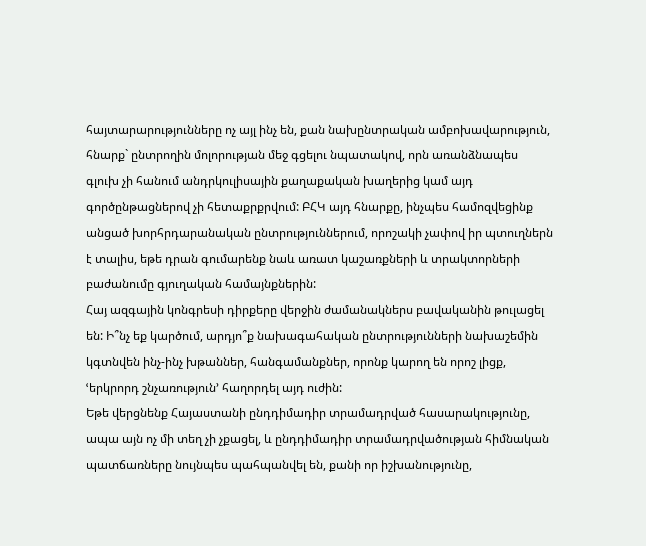հայտարարությունները ոչ այլ ինչ են, քան նախընտրական ամբոխավարություն, հնարք` ընտրողին մոլորության մեջ գցելու նպատակով, որն առանձնապես գլուխ չի հանում անդրկուլիսային քաղաքական խաղերից կամ այդ գործընթացներով չի հետաքրքրվում: ԲՀԿ այդ հնարքը, ինչպես համոզվեցինք անցած խորհրդարանական ընտրություններում, որոշակի չափով իր պտուղներն է տալիս, եթե դրան գումարենք նաև առատ կաշառքների և տրակտորների բաժանումը գյուղական համայնքներին:
Հայ ազգային կոնգրեսի դիրքերը վերջին ժամանակներս բավականին թուլացել են: Ի՞նչ եք կարծում, արդյո՞ք նախագահական ընտրությունների նախաշեմին կգտնվեն ինչ-ինչ խթաններ, հանգամանքներ, որոնք կարող են որոշ լիցք, ՙերկրորդ շնչառություն՚ հաղորդել այդ ուժին:
Եթե վերցնենք Հայաստանի ընդդիմադիր տրամադրված հասարակությունը, ապա այն ոչ մի տեղ չի չքացել, և ընդդիմադիր տրամադրվածության հիմնական պատճառները նույնպես պահպանվել են, քանի որ իշխանությունը,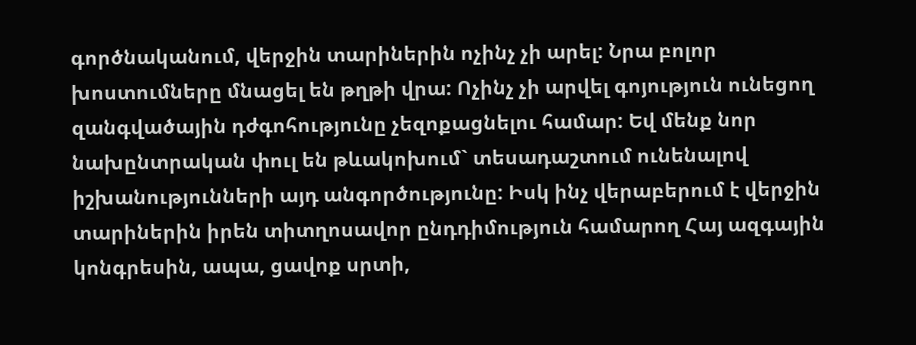գործնականում, վերջին տարիներին ոչինչ չի արել: Նրա բոլոր խոստումները մնացել են թղթի վրա: Ոչինչ չի արվել գոյություն ունեցող զանգվածային դժգոհությունը չեզոքացնելու համար: Եվ մենք նոր նախընտրական փուլ են թևակոխում` տեսադաշտում ունենալով իշխանությունների այդ անգործությունը: Իսկ ինչ վերաբերում է վերջին տարիներին իրեն տիտղոսավոր ընդդիմություն համարող Հայ ազգային կոնգրեսին, ապա, ցավոք սրտի,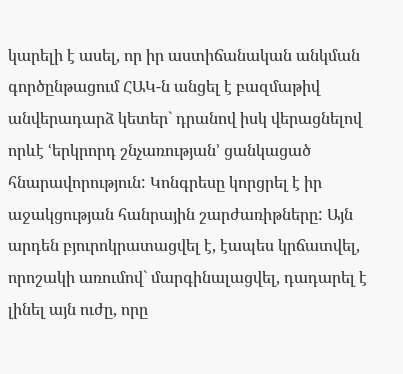կարելի է ասել, որ իր աստիճանական անկման գործընթացում ՀԱԿ-ն անցել է բազմաթիվ անվերադարձ կետեր` դրանով իսկ վերացնելով որևէ ՙերկրորդ շնչառության՚ ցանկացած հնարավորություն: Կոնգրեսը կորցրել է իր աջակցության հանրային շարժառիթները: Այն արդեն բյուրոկրատացվել է, էապես կրճատվել, որոշակի առումով` մարգինալացվել, դադարել է լինել այն ուժը, որը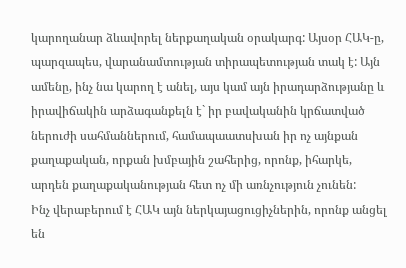կարողանար ձևավորել ներքաղական օրակարգ: Այսօր ՀԱԿ-ը, պարզապես, վարանամտության տիրապետության տակ է: Այն ամենը, ինչ նա կարող է անել, այս կամ այն իրադարձությանը և իրավիճակին արձագանքելն է` իր բավականին կրճատված ներուժի սահմաններում, համապաատսխան իր ոչ այնքան քաղաքական, որքան խմբային շահերից, որոնք, իհարկե, արդեն քաղաքականության հետ ոչ մի առնչություն չունեն:
Ինչ վերաբերում է ՀԱԿ այն ներկայացուցիչներին, որոնք անցել են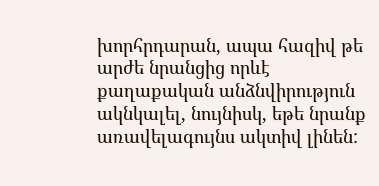խորհրդարան, ապա հազիվ թե արժե նրանցից որևէ քաղաքական անձնվիրություն ակնկալել, նույնիսկ, եթե նրանք առավելագույնս ակտիվ լինեն: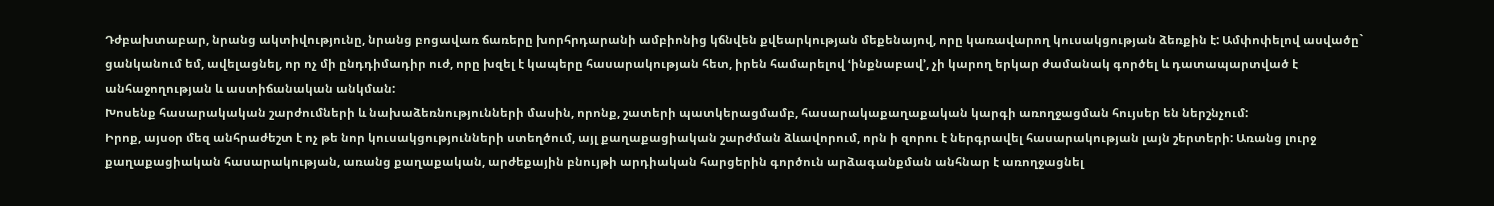Դժբախտաբար, նրանց ակտիվությունը, նրանց բոցավառ ճառերը խորհրդարանի ամբիոնից կճնվեն քվեարկության մեքենայով, որը կառավարող կուսակցության ձեռքին է: Ամփոփելով ասվածը` ցանկանում եմ, ավելացնել, որ ոչ մի ընդդիմադիր ուժ, որը խզել է կապերը հասարակության հետ, իրեն համարելով ՙինքնաբավ՚, չի կարող երկար ժամանակ գործել և դատապարտված է անհաջողության և աստիճանական անկման:
Խոսենք հասարակական շարժումների և նախաձեռնությունների մասին, որոնք, շատերի պատկերացմամբ, հասարակաքաղաքական կարգի առողջացման հույսեր են ներշնչում:
Իրոք, այսօր մեզ անհրաժեշտ է ոչ թե նոր կուսակցությունների ստեղծում, այլ քաղաքացիական շարժման ձևավորում, որն ի զորու է ներգրավել հասարակության լայն շերտերի: Առանց լուրջ քաղաքացիական հասարակության, առանց քաղաքական, արժեքային բնույթի արդիական հարցերին գործուն արձագանքման անհնար է առողջացնել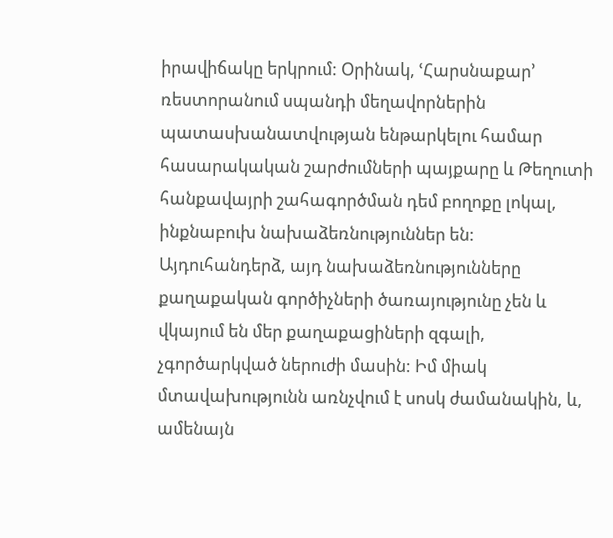իրավիճակը երկրում: Օրինակ, ՙՀարսնաքար՚ ռեստորանում սպանդի մեղավորներին պատասխանատվության ենթարկելու համար հասարակական շարժումների պայքարը և Թեղուտի հանքավայրի շահագործման դեմ բողոքը լոկալ, ինքնաբուխ նախաձեռնություններ են: Այդուհանդերձ, այդ նախաձեռնությունները քաղաքական գործիչների ծառայությունը չեն և վկայում են մեր քաղաքացիների զգալի, չգործարկված ներուժի մասին: Իմ միակ մտավախությունն առնչվում է սոսկ ժամանակին, և, ամենայն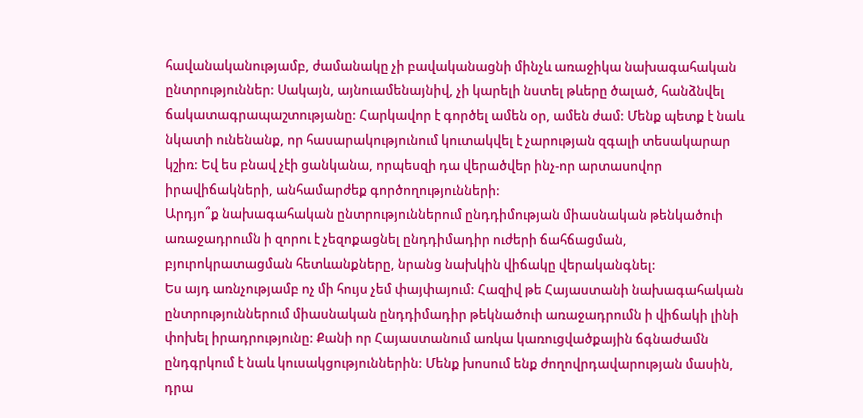հավանականությամբ, ժամանակը չի բավականացնի մինչև առաջիկա նախագահական ընտրություններ: Սակայն, այնուամենայնիվ, չի կարելի նստել թևերը ծալած, հանձնվել ճակատագրապաշտությանը: Հարկավոր է գործել ամեն օր, ամեն ժամ: Մենք պետք է նաև նկատի ունենանք, որ հասարակությունում կուտակվել է չարության զգալի տեսակարար կշիռ: Եվ ես բնավ չէի ցանկանա, որպեսզի դա վերածվեր ինչ-որ արտասովոր իրավիճակների, անհամարժեք գործողությունների:
Արդյո՞ք նախագահական ընտրություններում ընդդիմության միասնական թենկածուի առաջադրումն ի զորու է չեզոքացնել ընդդիմադիր ուժերի ճահճացման, բյուրոկրատացման հետևանքները, նրանց նախկին վիճակը վերականգնել:
Ես այդ առնչությամբ ոչ մի հույս չեմ փայփայում: Հազիվ թե Հայաստանի նախագահական ընտրություններում միասնական ընդդիմադիր թեկնածուի առաջադրումն ի վիճակի լինի փոխել իրադրությունը: Քանի որ Հայաստանում առկա կառուցվածքային ճգնաժամն ընդգրկում է նաև կուսակցություններին: Մենք խոսում ենք ժողովրդավարության մասին, դրա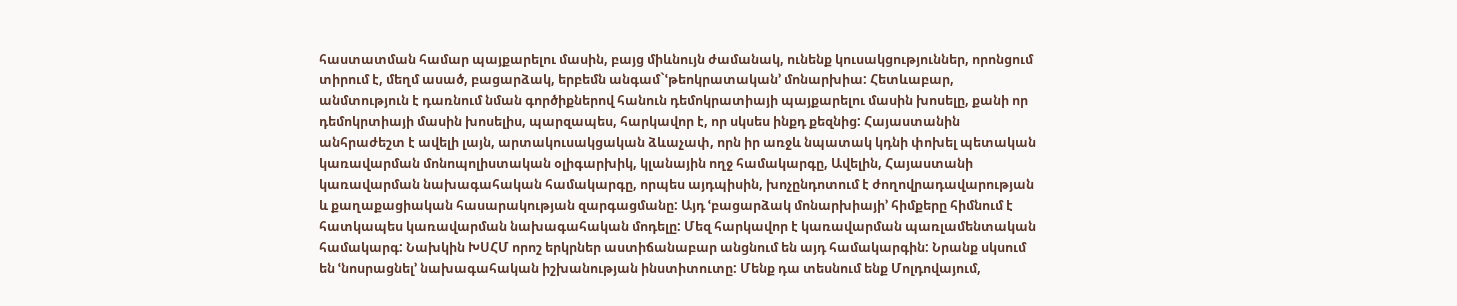հաստատման համար պայքարելու մասին, բայց միևնույն ժամանակ, ունենք կուսակցություններ, որոնցում տիրում է, մեղմ ասած, բացարձակ, երբեմն անգամ`ՙթեոկրատական՚ մոնարխիա: Հետևաբար, անմտություն է դառնում նման գործիքներով հանուն դեմոկրատիայի պայքարելու մասին խոսելը, քանի որ դեմոկրտիայի մասին խոսելիս, պարզապես, հարկավոր է, որ սկսես ինքդ քեզնից: Հայաստանին անհրաժեշտ է ավելի լայն, արտակուսակցական ձևաչափ, որն իր առջև նպատակ կդնի փոխել պետական կառավարման մոնոպոլիստական օլիգարխիկ, կլանային ողջ համակարգը, Ավելին, Հայաստանի կառավարման նախագահական համակարգը, որպես այդպիսին, խոչընդոտում է ժողովրադավարության և քաղաքացիական հասարակության զարգացմանը: Այդ ՙբացարձակ մոնարխիայի՚ հիմքերը հիմնում է հատկապես կառավարման նախագահական մոդելը: Մեզ հարկավոր է կառավարման պառլամենտական համակարգ: Նախկին ԽՍՀՄ որոշ երկրներ աստիճանաբար անցնում են այդ համակարգին: Նրանք սկսում են ՙնոսրացնել՚ նախագահական իշխանության ինստիտուտը: Մենք դա տեսնում ենք Մոլդովայում,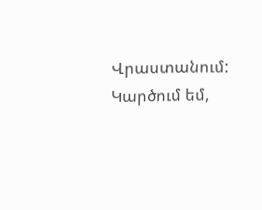Վրաստանում: Կարծում եմ,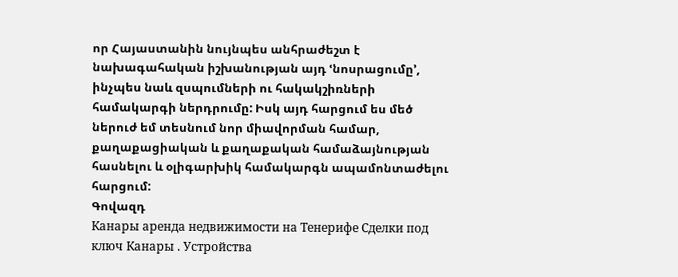որ Հայաստանին նույնպես անհրաժեշտ է նախագահական իշխանության այդ ՙնոսրացումը՚, ինչպես նաև զսպումների ու հակակշիռների համակարգի ներդրումը: Իսկ այդ հարցում ես մեծ ներուժ եմ տեսնում նոր միավորման համար, քաղաքացիական և քաղաքական համաձայնության հասնելու և օլիգարխիկ համակարգն ապամոնտաժելու հարցում:
Գովազդ
Канары аренда недвижимости на Тенерифе Сделки под ключ Канары . Устройства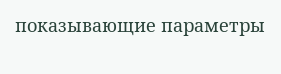показывающие параметры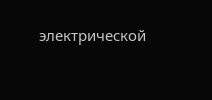электрической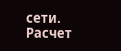сети. Расчет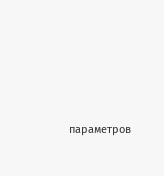параметров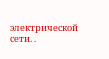электрической сети. .